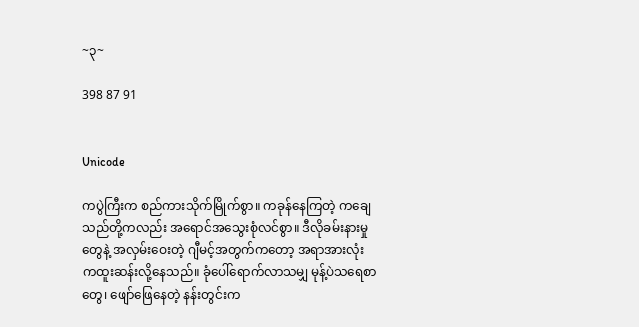~၃~

398 87 91


Unicode

ကပွဲကြီးက စည်ကားသိုက်မြိုက်စွာ။ ကခုန်နေကြတဲ့ ကချေသည်တို့ကလည်း အရောင်အသွေးစုံလင်စွာ။ ဒီလိုခမ်းနားမှုတွေနဲ့ အလှမ်းဝေးတဲ့ ဂျီမင့်အတွက်ကတော့ အရာအားလုံးကထူးဆန်းလို့နေသည်။ ခုံပေါ်ရောက်လာသမျှ မုန့်ပဲသရေစာတွေ၊ ဖျော်ဖြေနေတဲ့ နန်းတွင်းက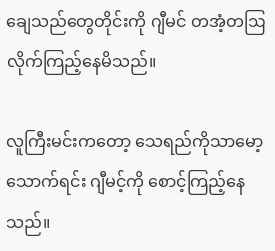ချေသည်တွေတိုင်းကို ဂျီမင် တအံ့တဩလိုက်ကြည့်နေမိသည်။

လူကြီးမင်းကတော့ သေရည်ကိုသာမော့သောက်ရင်း ဂျီမင့်ကို စောင့်ကြည့်နေသည်။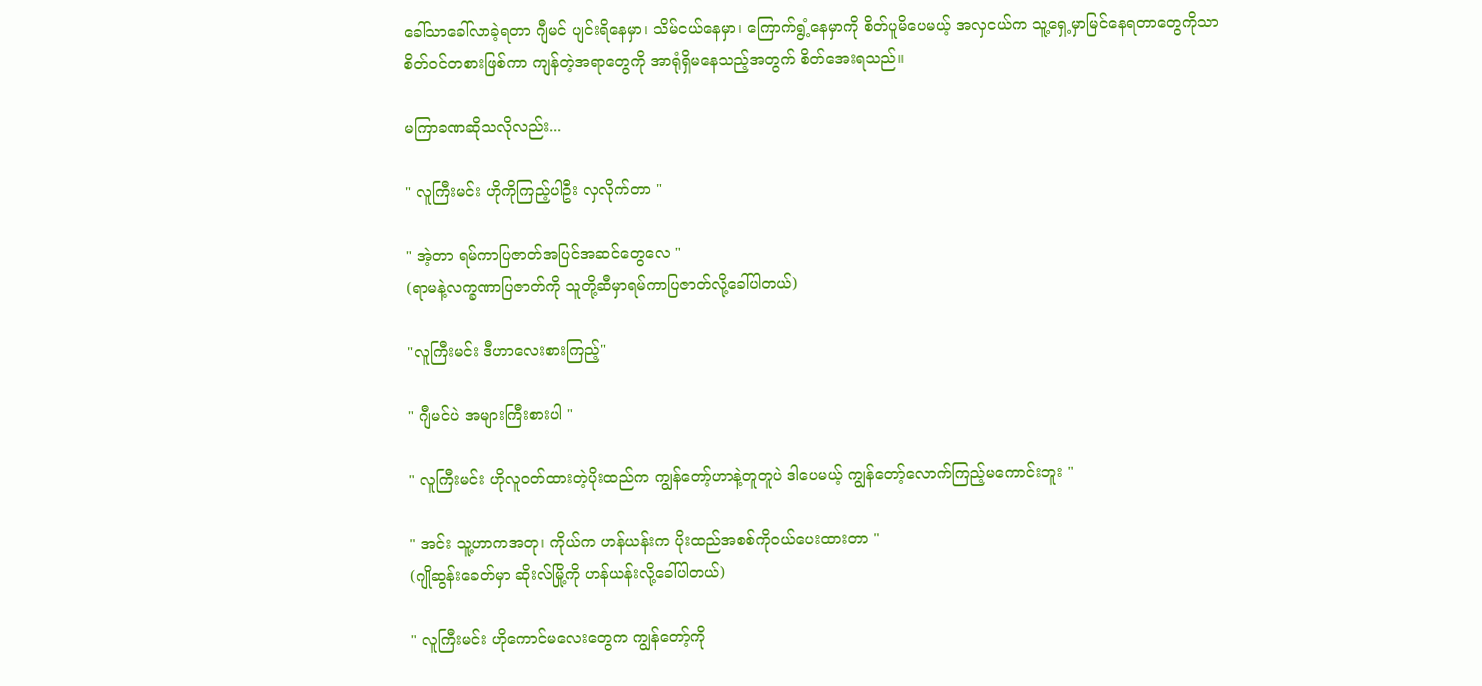ခေါ်သာခေါ်လာခဲ့ရတာ ဂျီမင် ပျင်းရိနေမှာ၊ သိမ်ငယ်နေမှာ၊ ကြောက်ရွံ့နေမှာကို စိတ်ပူမိပေမယ့် အလှငယ်က သူ့ရှေ့မှာမြင်နေရတာတွေကိုသာ စိတ်ဝင်တစားဖြစ်ကာ ကျန်တဲ့အရာတွေကို အာရုံရှိမနေသည့်အတွက် စိတ်အေးရသည်။

မကြာခဏဆိုသလိုလည်း...

" လူကြီးမင်း ဟိုကိုကြည့်ပါဦး လှလိုက်တာ "

" အဲ့တာ ရမ်ကာပြဇာတ်အပြင်အဆင်တွေလေ "
(ရာမနဲ့လက္ခဏာပြဇာတ်ကို သူတို့ဆီမှာရမ်ကာပြဇာတ်လို့ခေါ်ပါတယ်)

"လူကြီးမင်း ဒီဟာလေးစားကြည့်"

" ဂျီမင်ပဲ အများကြီးစားပါ "

" လူကြီးမင်း ဟိုလူဝတ်ထားတဲ့ပိုးထည်က ကျွန်တော့်ဟာနဲ့တူတူပဲ ဒါပေမယ့် ကျွန်တော့်လောက်ကြည့်မကောင်းဘူး "

" အင်း သူ့ဟာကအတု၊ ကိုယ်က ဟန်ယန်းက ပိုးထည်အစစ်ကိုဝယ်ပေးထားတာ "
(ဂျိုဆွန်းခေတ်မှာ ဆိုးလ်မြို့ကို ဟန်ယန်းလို့ခေါ်ပါတယ်)

" လူကြီးမင်း ဟိုကောင်မလေးတွေက ကျွန်တော့်ကို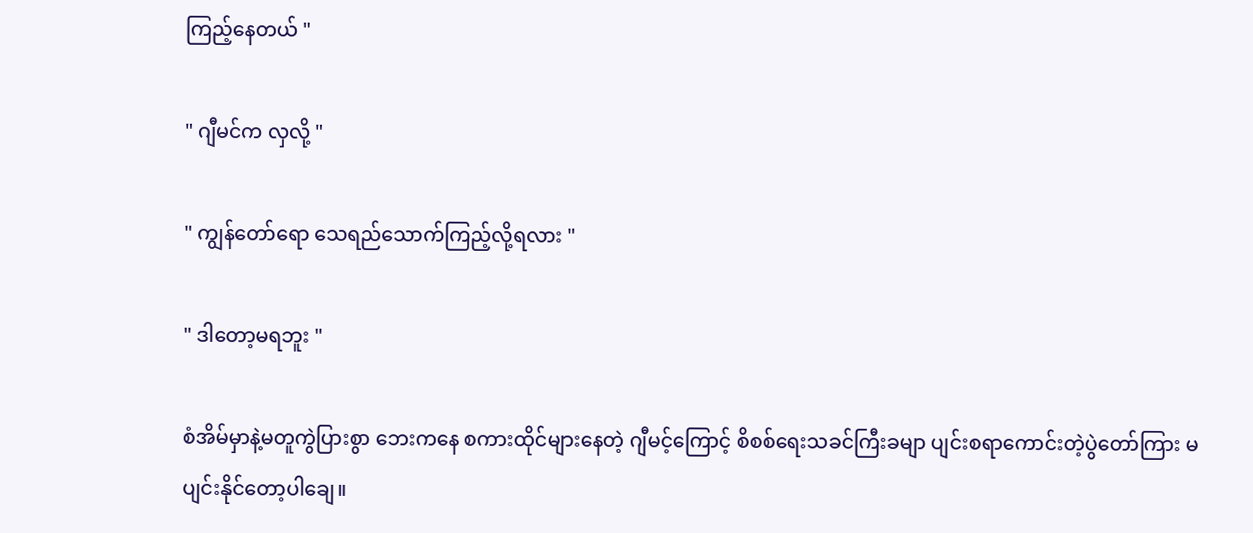ကြည့်နေတယ် "

" ဂျီမင်က လှလို့ "

" ကျွန်တော်ရော သေရည်သောက်ကြည့်လို့ရလား "

" ဒါတော့မရဘူး "

စံအိမ်မှာနဲ့မတူကွဲပြားစွာ ဘေးကနေ စကားထိုင်များနေတဲ့ ဂျီမင့်ကြောင့် စိစစ်ရေးသခင်ကြီးခမျာ ပျင်းစရာကောင်းတဲ့ပွဲတော်ကြား မပျင်းနိုင်တော့ပါချေ။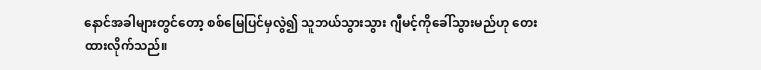နောင်အခါများတွင်တော့ စစ်မြေပြင်မှလွဲ၍ သူဘယ်သွားသွား ဂျီမင့်ကိုခေါ်သွားမည်ဟု တေးထားလိုက်သည်။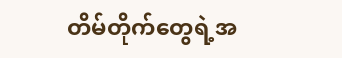တိမ်တိုက်တွေရဲ့အ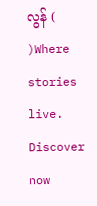လွန် ( )Where stories live. Discover now